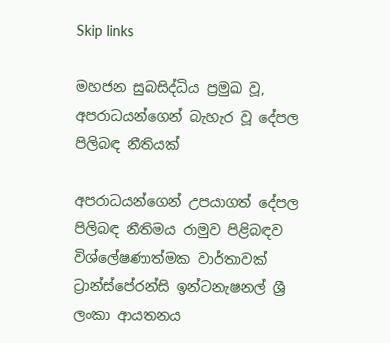Skip links

මහජන සුබසිද්ධිය ප්‍රමුඛ වූ, අපරාධයන්ගෙන් බැහැර වූ දේපල පිලිබඳ නීතියක්

අපරාධයන්ගෙන් උපයාගත් දේපල පිලිබඳ නීතිමය රාමුව පිළිබඳව විශ්ලේෂණාත්මක වාර්තාවක් ට්‍රාන්ස්පේරන්සි ඉන්ටනැෂනල් ශ්‍රී ලංකා ආයතනය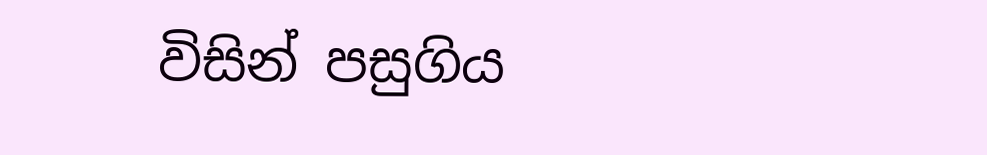විසින් පසුගිය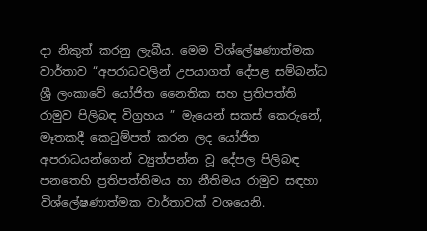දා නිකුත් කරනු ලැබීය. මෙම විශ්ලේෂණාත්මක වාර්තාව “අපරාධවලින් උපයාගත් දේපළ සම්බන්ධ ශ්‍රී ලංකාවේ යෝජිත නෛතික සහ ප්‍රතිපත්ති රාමුව පිලිබඳ විග්‍රහය ” මැයෙන් සකස් කෙරුනේ, මෑතකදී කෙටුම්පත් කරන ලද යෝජිත අපරාධයන්ගෙන් ව්‍යුත්පන්න වූ දේපල පිලිබඳ පනතෙහි ප්‍රතිපත්තිමය හා නීතිමය රාමුව සඳහා විශ්ලේෂණාත්මක වාර්තාවක් වශයෙනි.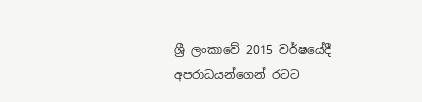ශ්‍රී ලංකාවේ 2015 වර්ෂයේදී අපරාධයන්ගෙන් රටට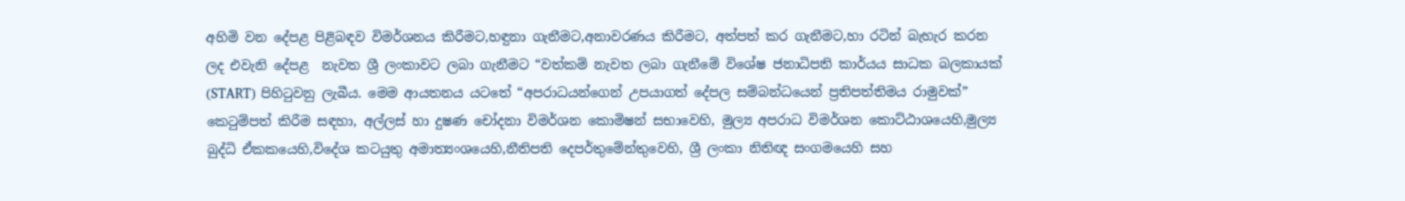අහිමි වන දේපළ පිළිබඳව විමර්ශනය කිරීමට,හඳුනා ගැනීමට,අනාවරණය කිරීමට, අත්පත් කර ගැනීමට,හා රටින් බැහැර කරන ලද එවැනි දේපළ  නැවත ශ්‍රී ලංකාවට ලබා ගැනීමට “වත්කම් නැවත ලබා ගැනීමේ විශේෂ ජනාධිපති කාර්යය සාධක බලකායක් (START) පිහිටුවනු ලැබීය. මෙම ආයතනය යටතේ “අපරාධයන්ගෙන් උපයාගත් දේපල සම්බන්ධයෙන් ප්‍රතිපත්තිමය රාමුවක්” කෙටුම්පත් කිරීම සඳහා, අල්ලස් හා දුෂණ චෝදනා විමර්ශන කොමිෂන් සභාවෙහි, මුල්‍ය අපරාධ විමර්ශන කොට්ඨාශයෙහි,මුල්‍ය බුද්ධි ඒකකයෙහි,විදේශ කටයුතු අමාත්‍යංශයෙහි,නීතිපති දෙපර්තුමේන්තුවෙහි, ශ්‍රී ලංකා නිතිඥ සංගමයෙහි සහ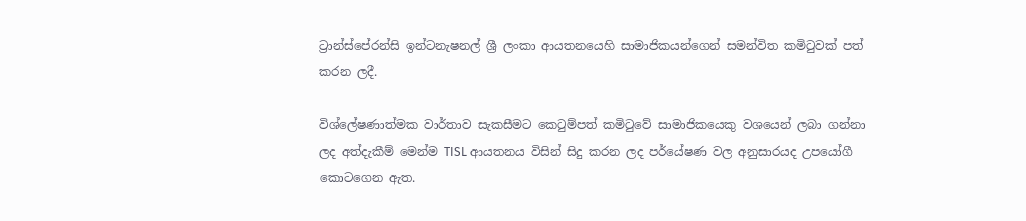ට්‍රාන්ස්පේරන්සි ඉන්ටනැෂනල් ශ්‍රී ලංකා ආයතනයෙහි සාමාජිකයන්ගෙන් සමන්විත කමිටුවක් පත් කරන ලදී.

විශ්ලේෂණාත්මක වාර්තාව සැකසීමට කෙටුම්පත් කමිටුවේ සාමාජිකයෙකු වශයෙන් ලබා ගන්නා ලද අත්දැකීම් මෙන්ම TISL ආයතනය විසින් සිදු කරන ලද පර්යේෂණ වල අනුසාරයද උපයෝගී කොටගෙන ඇත.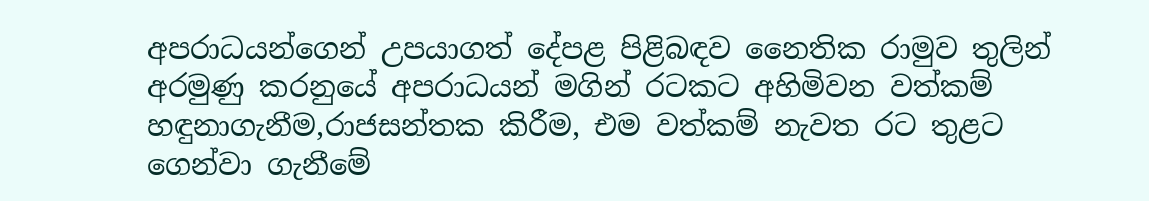අපරාධයන්ගෙන් උපයාගත් දේපළ පිළිබඳව නෛතික රාමුව තුලින් අරමුණු කරනුයේ අපරාධයන් මගින් රටකට අහිමිවන වත්කම් හඳුනාගැනීම,රාජසන්තක කිරීම, එම වත්කම් නැවත රට තුළට ගෙන්වා ගැනීමේ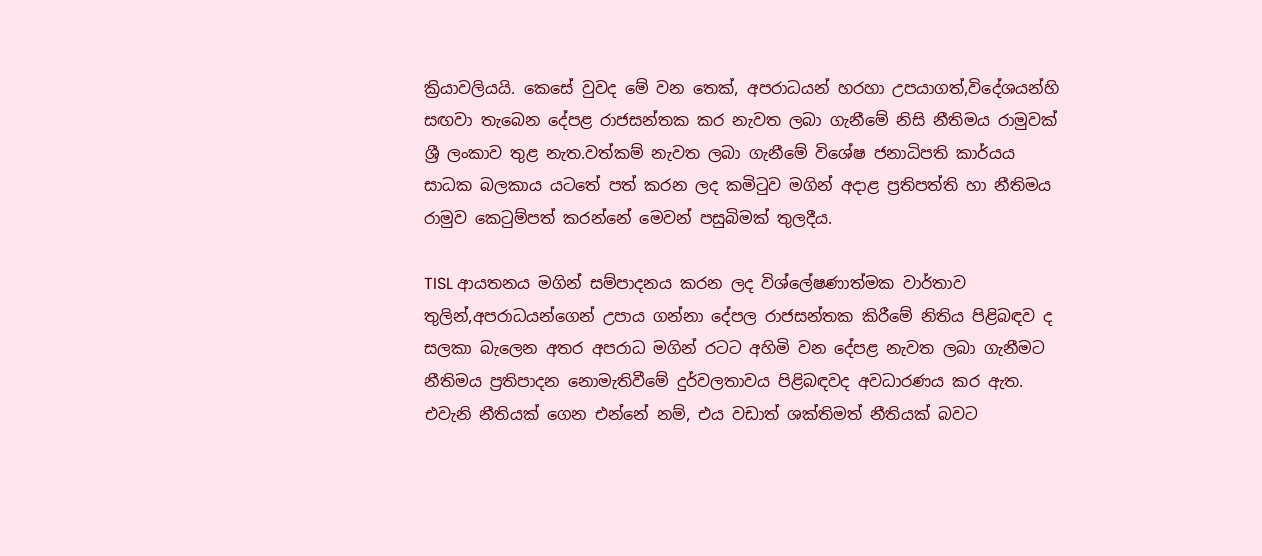ක්‍රියාවලියයි. කෙසේ වුවද මේ වන තෙක්, අපරාධයන් හරහා උපයාගත්,විදේශයන්හි සඟවා තැබෙන දේපළ රාජසන්තක කර නැවත ලබා ගැනීමේ නිසි නීතිමය රාමුවක් ශ්‍රී ලංකාව තුළ නැත.වත්කම් නැවත ලබා ගැනීමේ විශේෂ ජනාධිපති කාර්යය සාධක බලකාය යටතේ පත් කරන ලද කමිටුව මගින් අදාළ ප්‍රතිපත්ති හා නීතිමය රාමුව කෙටුම්පත් කරන්නේ මෙවන් පසුබිමක් තුලදීය.

TISL ආයතනය මගින් සම්පාදනය කරන ලද විශ්ලේෂණාත්මක වාර්තාව තුලින්,අපරාධයන්ගෙන් උපාය ගන්නා දේපල රාජසන්තක කිරීමේ නිතිය පිළිබඳව ද සලකා බැලෙන අතර අපරාධ මගින් රටට අහිමි වන දේපළ නැවත ලබා ගැනීමට නීතිමය ප්‍රතිපාදන නොමැතිවීමේ දුර්වලතාවය පිළිබඳවද අවධාරණය කර ඇත.  එවැනි නීතියක් ගෙන එන්නේ නම්, එය වඩාත් ශක්තිමත් නීතියක් බවට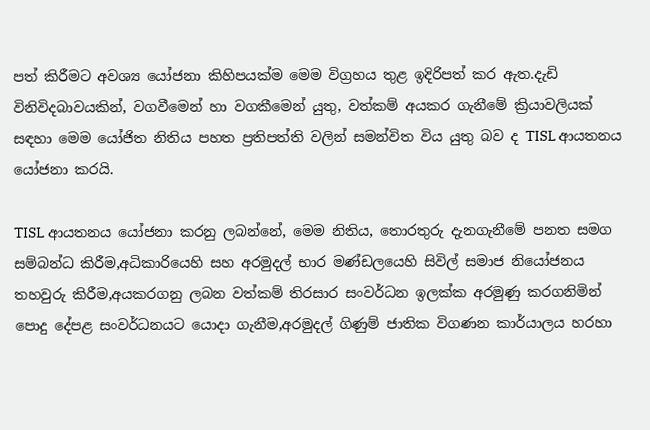පත් කිරීමට අවශ්‍ය යෝජනා කිහිපයක්ම මෙම විග්‍රහය තුළ ඉදිරිපත් කර ඇත.දැඩි විනිවිදබාවයකින්, වගවීමෙන් හා වගකීමෙන් යුතු, වත්කම් අයකර ගැනීමේ ක්‍රියාවලියක් සඳහා මෙම යෝජිත නිතිය පහත ප්‍රතිපත්ති වලින් සමන්විත විය යුතු බව ද TISL ආයතනය යෝජනා කරයි.

TISL ආයතනය යෝජනා කරනු ලබන්නේ, මෙම නිතිය, තොරතුරු දැනගැනීමේ පනත සමග සම්බන්ධ කිරීම,අධිකාරියෙහි සහ අරමුදල් භාර මණ්ඩලයෙහි සිවිල් සමාජ නියෝජනය තහවුරු කිරීම,අයකරගනු ලබන වත්කම් තිරසාර සංවර්ධන ඉලක්ක අරමුණු කරගනිමින් පොදු දේපළ සංවර්ධනයට යොදා ගැනීම,අරමුදල් ගිණුම් ජාතික විගණන කාර්යාලය හරහා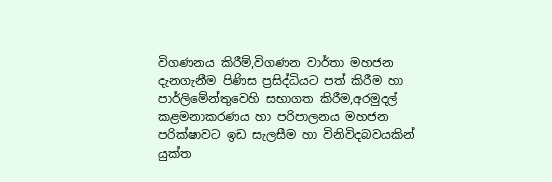විගණනය කිරීම්,විගණන වාර්තා මහජන දැනගැනීම පිණිස ප්‍රසිද්ධියට පත් කිරීම හා පාර්ලිමේන්තුවෙහි සභාගත කිරීම,අරමුදල් කළමනාකරණය හා පරිපාලනය මහජන පරික්ෂාවට ඉඩ සැලසීම හා විනිවිදබවයකින් යුක්ත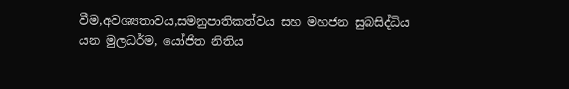වීම,අවශ්‍යතාවය,සමනුපාතිකත්වය සහ මහජන සුබසිද්ධිය යන මුලධර්ම, යෝජිත නිතිය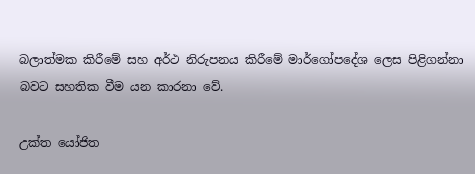බලාත්මක කිරීමේ සහ අර්ථ නිරුපනය කිරීමේ මාර්ගෝපදේශ ලෙස පිළිගන්නා බවට සහතික වීම යන කාරනා වේ.

උක්ත යෝජිත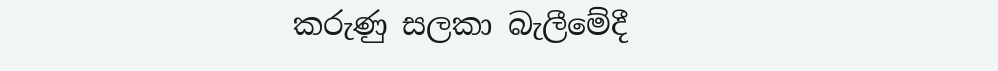කරුණු සලකා බැලීමේදී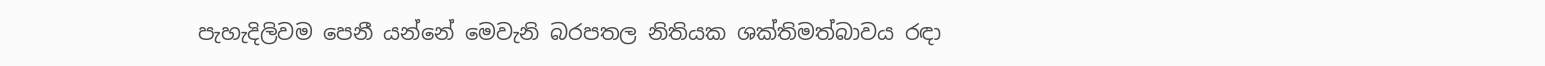පැහැදිලිවම පෙනී යන්නේ මෙවැනි බරපතල නිතියක ශක්තිමත්බාවය රඳා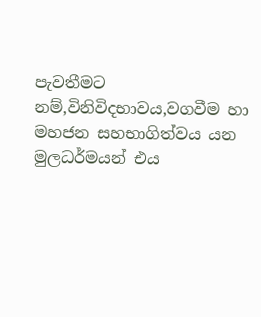පැවතීමට නම්,විනිවිදභාවය,වගවීම හා මහජන සහභාගිත්වය යන මුලධර්මයන් එය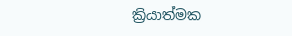ක්‍රියාත්මක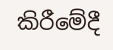කිරීමේදී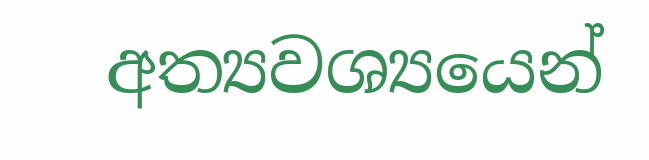අත්‍යවශ්‍යයෙන්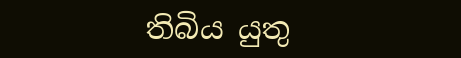තිබිය යුතු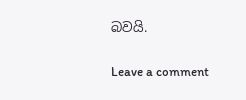බවයි.

Leave a comment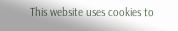This website uses cookies to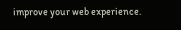improve your web experience.